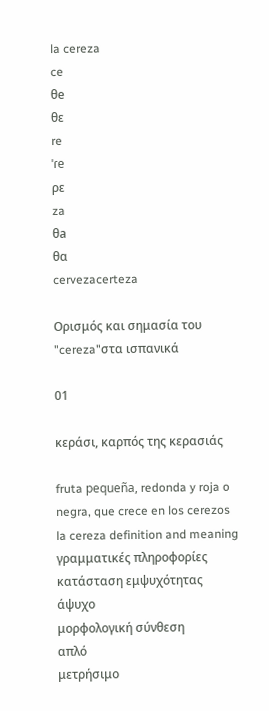la cereza
ce
θe
θε
re
ˈɾe
ρε
za
θa
θα
cervezacerteza

Ορισμός και σημασία του "cereza"στα ισπανικά

01

κεράσι, καρπός της κερασιάς

fruta pequeña, redonda y roja o negra, que crece en los cerezos
la cereza definition and meaning
γραμματικές πληροφορίες
κατάσταση εμψυχότητας
άψυχο
μορφολογική σύνθεση
απλό
μετρήσιμο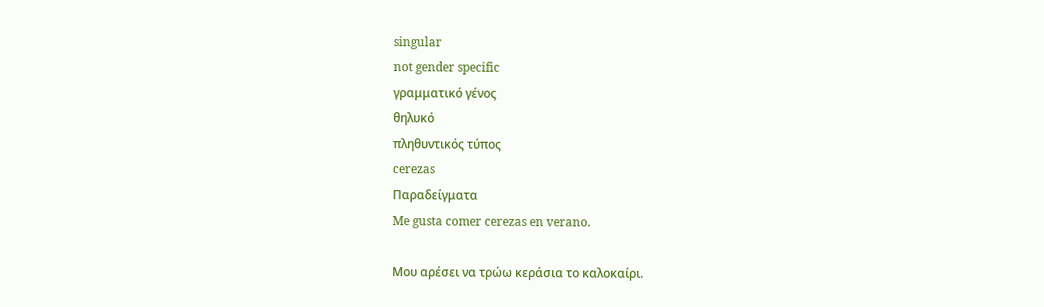singular
not gender specific
γραμματικό γένος
θηλυκό
πληθυντικός τύπος
cerezas
Παραδείγματα
Me gusta comer cerezas en verano.

Μου αρέσει να τρώω κεράσια το καλοκαίρι.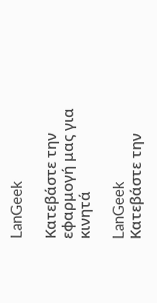LanGeek

Κατεβάστε την εφαρμογή μας για κινητά

LanGeek
Κατεβάστε την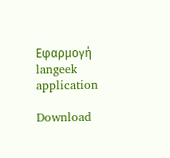Εφαρμογή
langeek application

Download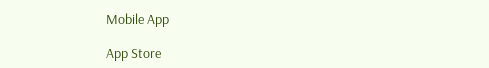Mobile App

App Store